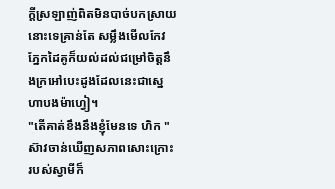ក្ដីស្រឡាញ់ពិតមិនបាច់បកស្រាយនោះទេគ្រាន់តែ សម្លឹងមើលកែវភ្នែកដៃគូក៏យល់ដល់ជម្រៅចិត្តនឹងក្រអៅបេះដូងដែលនេះជាស្នេហាបងម៉ាហ្វៀ។
"តើគាត់ខឹងនឹងខ្ញុំមែនទេ ហិក "ស៊ាវចាន់ឃើញសភាពសោះក្រោះរបស់ស្វាមីក៏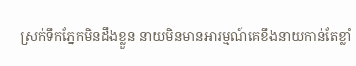ស្រក់ទឹកភ្នែកមិនដឹងខ្លួន នាយមិនមានអារម្មណ៍គេខឹងនាយកាន់តែខ្លាំ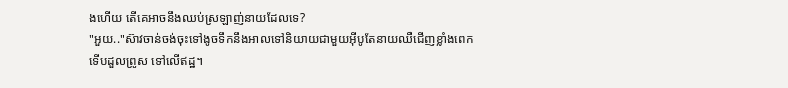ងហើយ តើគេអាចនឹងឈប់ស្រឡាញ់នាយដែលទេ?
"អួយ.."ស៊ាវចាន់ចង់ចុះទៅងូចទឹកនឹងអាលទៅនិយាយជាមួយអុីបូតែនាយឈឺជើញខ្លាំងពេកទើបដួលព្រូស ទៅលើឥដ្ឋ។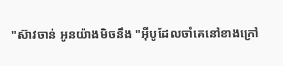"ស៊ាវចាន់ អូនយ៉ាងមិចនឹង "អុីបូដែលចាំគេនៅខាងក្រៅ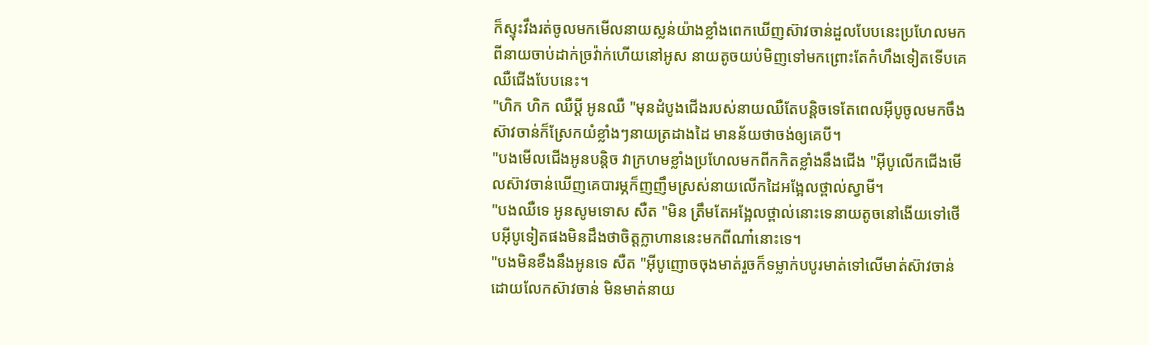ក៏ស្ទុះវឹងរត់ចូលមកមើលនាយស្លន់យ៉ាងខ្លាំងពេកឃើញស៊ាវចាន់ដួលបែបនេះប្រហែលមកពីនាយចាប់ដាក់ច្រវ៉ាក់ហើយនៅអូស នាយតូចយប់មិញទៅមកព្រោះតែកំហឹងទៀតទើបគេឈឺជើងបែបនេះ។
"ហិក ហិក ឈឺប្ដី អូនឈឺ "មុនដំបូងជើងរបស់នាយឈឺតែបន្តិចទេតែពេលអុីបូចូលមកចឹងស៊ាវចាន់ក៏ស្រែកយំខ្លាំងៗនាយត្រដាងដៃ មានន័យថាចង់ឲ្យគេបី។
"បងមើលជើងអូនបន្តិច វាក្រហមខ្លាំងប្រហែលមកពីកកិតខ្លាំងនឹងជើង "អុីបូលើកជើងមើលស៊ាវចាន់ឃើញគេបារម្ភក៏ញញឹមស្រស់នាយលើកដៃអង្អែលថ្ពាល់ស្វាមី។
"បងឈឺទេ អូនសូមទោស សឺត "មិន ត្រឹមតែអង្អែលថ្ពាល់នោះទេនាយតូចនៅងើយទៅថើបអុីបូទៀតផងមិនដឹងថាចិត្តក្លាហាននេះមកពីណា៎នោះទេ។
"បងមិនខឹងនឹងអូនទេ សឺត "អុីបូញោចចុងមាត់រួចក៏ទម្លាក់បបូរមាត់ទៅលើមាត់ស៊ាវចាន់ ដោយលែកស៊ាវចាន់ មិនមាត់នាយ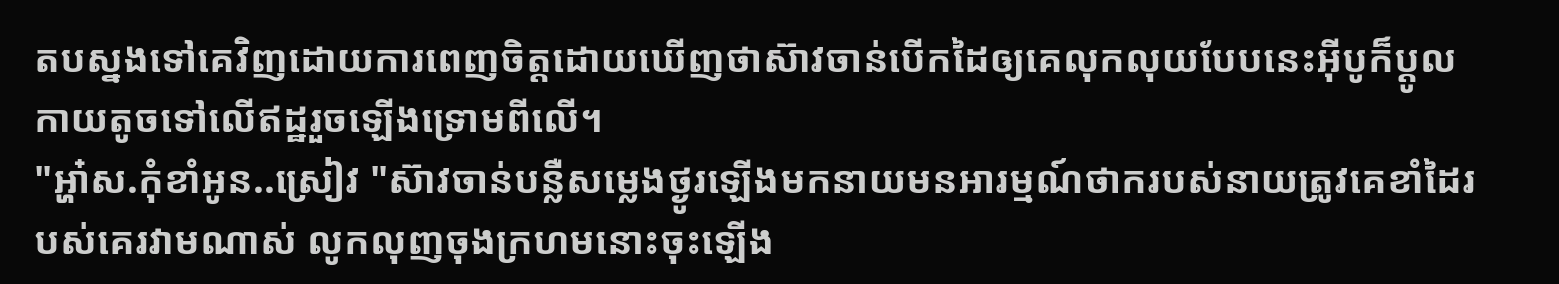តបស្នងទៅគេវិញដោយការពេញចិត្តដោយឃើញថាស៊ាវចាន់បើកដៃឲ្យគេលុកលុយបែបនេះអុីបូក៏ប្ដូលកាយតូចទៅលើឥដ្ឋរួចឡើងទ្រោមពីលើ។
"អ្ហា៎ស.កុំខាំអូន..ស្រៀវ "ស៊ាវចាន់បន្លឺសម្លេងថ្ងូរឡើងមកនាយមនអារម្មណ៍ថាករបស់នាយត្រូវគេខាំដៃរបស់គេរវាមណាស់ លូកលុញចុងក្រហមនោះចុះឡើង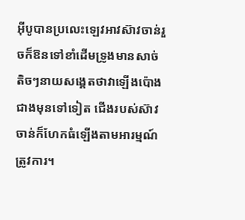អុីបូបានប្រលេះឡេវអាវស៊ាវចាន់រួចក៏ឱនទៅខាំដើមទ្រូងមានសាច់តិចៗនាយសង្គេតថាវាឡើងប៉ោងជាងមុនទៅទៀត ជើងរបស់ស៊ាវចាន់ក៏ហែកធំឡើងតាមអារម្មណ៍ត្រូវការ។